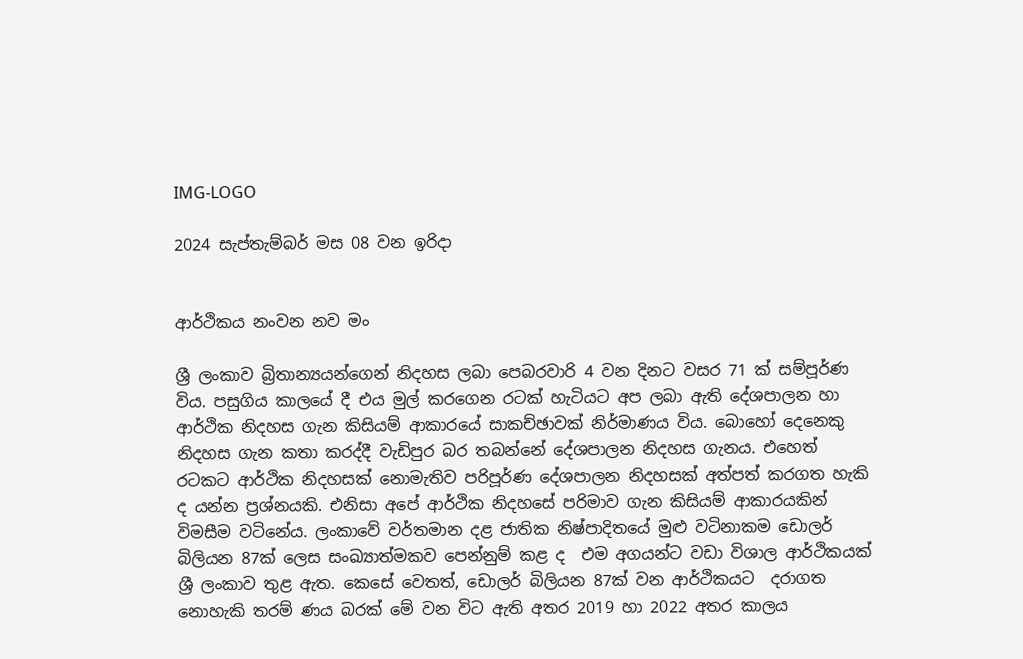IMG-LOGO

2024 සැප්තැම්බර් මස 08 වන ඉරිදා


ආර්ථිකය නංවන නව මං

ශ්‍රී ලංකාව බ්‍රිතාන්‍යයන්ගෙන් නිදහස ලබා පෙබරවාරි 4 වන දිනට වසර 71 ක් සම්පූර්ණ විය. පසුගිය කාලයේ දී එය මුල් කරගෙන රටක් හැටියට අප ලබා ඇති දේශපාලන හා ආර්ථික නිදහස ගැන කිසියම් ආකාරයේ සාකච්ඡාවක් නිර්මාණය විය. බොහෝ දෙනෙකු නිදහස ගැන කතා කරද්දී වැඩිපුර බර තබන්නේ දේශපාලන නිදහස ගැනය. එහෙත් රටකට ආර්ථික නිදහසක් නොමැතිව පරිපූර්ණ දේශපාලන නිදහසක් අත්පත් කරගත හැකි ද යන්න ප්‍රශ්නයකි. එනිසා අපේ ආර්ථික නිදහසේ පරිමාව ගැන කිසියම් ආකාරයකින් විමසීම වටිනේය. ලංකාවේ වර්තමාන දළ ජාතික නිෂ්පාදිතයේ මුළු වටිනාකම ඩොලර් බිලියන 87ක් ලෙස සංඛ්‍යාත්මකව පෙන්නුම් කළ ද  එම අගයන්ට වඩා විශාල ආර්ථිකයක් ශ්‍රී ලංකාව තුළ ඇත. කෙසේ වෙතත්, ඩොලර් බිලියන 87ක් වන ආර්ථිකයට  දරාගත නොහැකි තරම් ණය බරක් මේ වන විට ඇති අතර 2019 හා 2022 අතර කාලය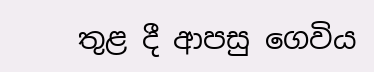තුළ දී ආපසු ගෙවිය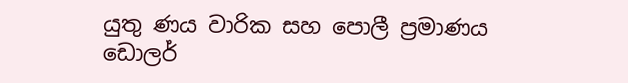යුතු ණය වාරික සහ පොලී ප්‍රමාණය ඩොලර්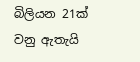බිලියන 21ක් වනු ඇතැයි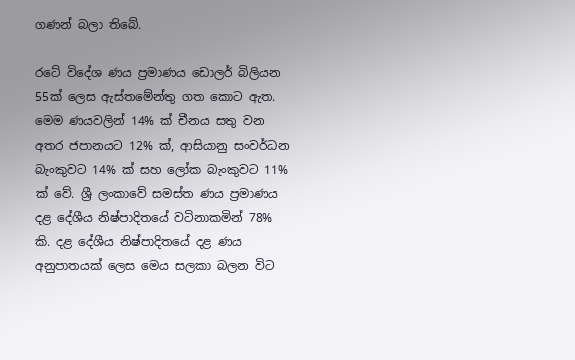ගණන් බලා තිබේ.

රටේ විදේශ ණය ප්‍රමාණය ඩොලර් බිලියන 55ක් ලෙස ඇස්තමේන්තු ගත කොට ඇත. මෙම ණයවලින් 14% ක් චීනය සතු වන අතර ජපානයට 12% ක්, ආසියානු සංවර්ධන බැංකුවට 14% ක් සහ ලෝක බැංකුවට 11% ක් වේ. ශ්‍රී ලංකාවේ සමස්ත ණය ප්‍රමාණය දළ දේශීය නිෂ්පාදිතයේ වටිනාකමින් 78%  කි. දළ දේශීය නිෂ්පාදිතයේ දළ ණය අනුපාතයක් ලෙස මෙය සලකා බලන විට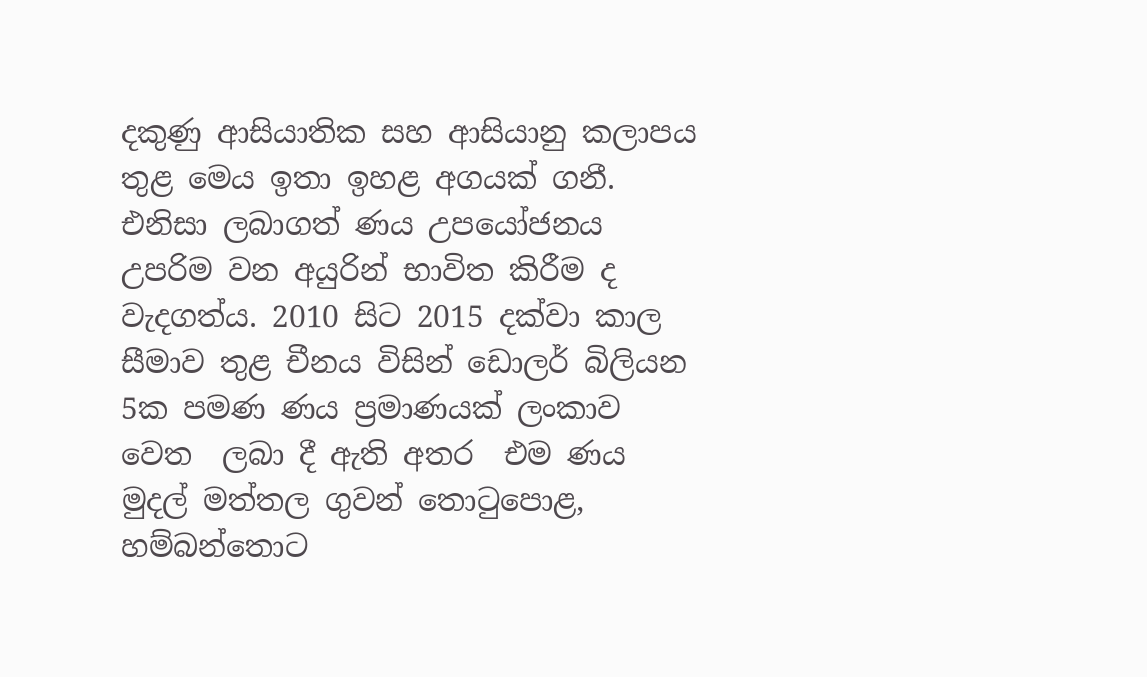දකුණු ආසියාතික සහ ආසියානු කලාපය තුළ මෙය ඉතා ඉහළ අගයක් ගනී.  එනිසා ලබාගත් ණය උපයෝජනය උපරිම වන අයුරින් භාවිත කිරීම ද වැදගත්ය. 2010 සිට 2015 දක්වා කාල සීමාව තුළ චීනය විසින් ඩොලර් බිලියන 5ක පමණ ණය ප්‍රමාණයක් ලංකාව වෙත  ලබා දී ඇති අතර  එම ණය මුදල් මත්තල ගුවන් තොටුපොළ, හම්බන්තොට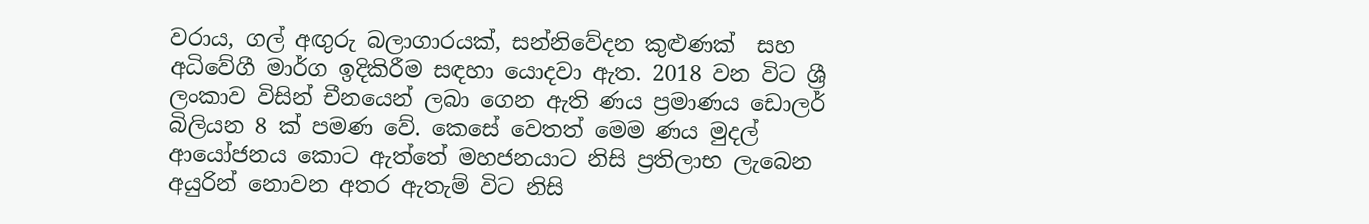වරාය, ගල් අඟුරු බලාගාරයක්, සන්නිවේදන කුළුණක්  සහ අධිවේගී මාර්ග ඉදිකිරීම සඳහා යොදවා ඇත. 2018 වන විට ශ්‍රී ලංකාව විසින් චීනයෙන් ලබා ගෙන ඇති ණය ප්‍රමාණය ඩොලර් බිලියන 8 ක් පමණ වේ. කෙසේ වෙතත් මෙම ණය මුදල් ආයෝජනය කොට ඇත්තේ මහජනයාට නිසි ප්‍රතිලාභ ලැබෙන අයුරින් නොවන අතර ඇතැම් විට නිසි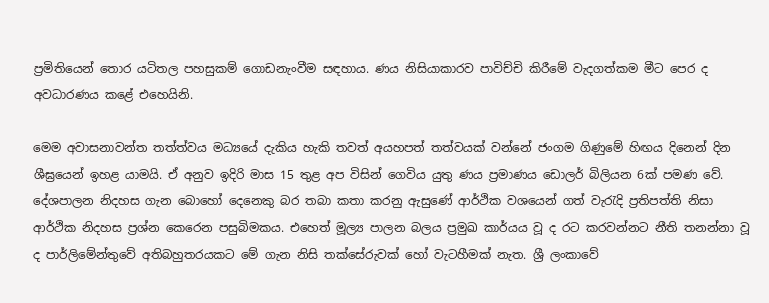ප්‍රමිතියෙන් තොර යටිතල පහසුකම් ගොඩනැංවීම සඳහාය. ණය නිසියාකාරව පාවිච්චි කිරීමේ වැදගත්කම මීට පෙර ද අවධාරණය කළේ එහෙයිනි.

මෙම අවාසනාවන්ත තත්ත්වය මධ්‍යයේ දැකිය හැකි තවත් අයහපත් තත්වයක් වන්නේ ජංගම ගිණුමේ හිඟය දිනෙන් දින ශීඝ්‍රයෙන් ඉහළ යාමයි. ඒ අනුව ඉදිරි මාස 15 තුළ අප විසින් ගෙවිය යුතු ණය ප්‍රමාණය ඩොලර් බිලියන 6ක් පමණ වේ. දේශපාලන නිදහස ගැන බොහෝ දෙනෙකු බර තබා කතා කරනු ඇසුණේ ආර්ථික වශයෙන් ගත් වැරැදි ප්‍රතිපත්ති නිසා ආර්ථික නිදහස ප්‍රශ්න කෙරෙන පසුබිමකය. එහෙත් මූල්‍ය පාලන බලය ප්‍රමුඛ කාර්යය වූ ද රට කරවන්නට නීති තනන්නා වූ ද පාර්ලිමේන්තුවේ අතිබහුතරයකට මේ ගැන නිසි තක්සේරුවක් හෝ වැටහීමක් නැත. ශ්‍රී ලංකාවේ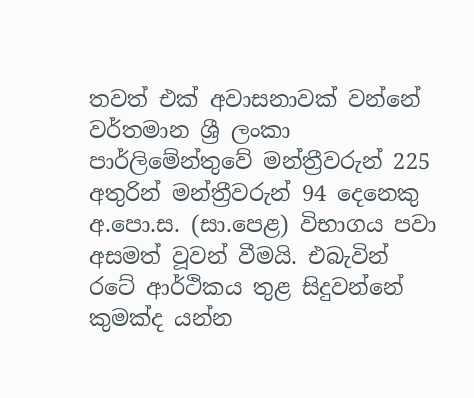තවත් එක් අවාසනාවක් වන්නේ  වර්තමාන ශ්‍රී ලංකා පාර්ලිමේන්තුවේ මන්ත්‍රීවරුන් 225  අතුරින් මන්ත්‍රීවරුන් 94 දෙනෙකු  අ.පො.ස. (සා.පෙළ) විභාගය පවා අසමත් වූවන් වීමයි. එබැවින් රටේ ආර්ථිකය තුළ සිදුවන්නේ කුමක්ද යන්න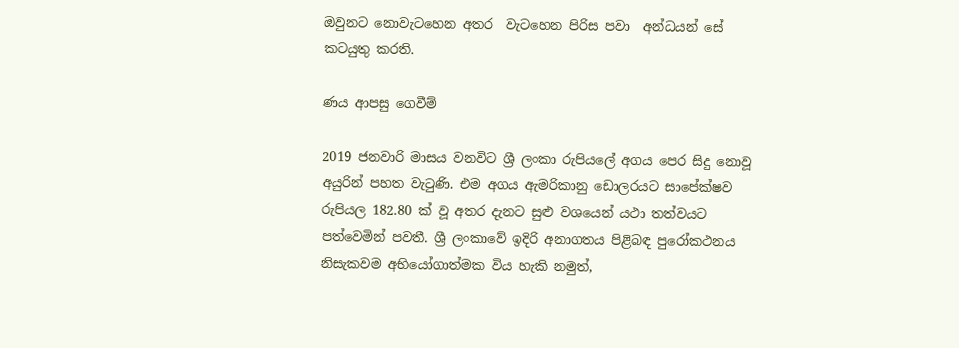ඔවුනට නොවැටහෙන අතර  වැටහෙන පිරිස පවා  අන්ධයන් සේ කටයුතු කරති.

ණය ආපසු ගෙවීම්

2019 ජනවාරි මාසය වනවිට ශ්‍රී ලංකා රුපියලේ අගය පෙර සිදු නොවූ අයුරින් පහත වැටුණි. එම අගය ඇමරිකානු ඩොලරයට සාපේක්ෂව රුපියල 182.80 ක් වූ අතර දැනට සුළු වශයෙන් යථා තත්වයට පත්වෙමින් පවතී. ශ්‍රී ලංකාවේ ඉදිරි අනාගතය පිළිබඳ පුරෝකථනය නිසැකවම අභියෝගාත්මක විය හැකි නමුත්,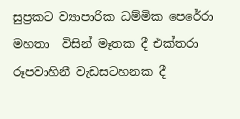සුප්‍රකට ව්‍යාපාරික ධම්මික පෙරේරා මහතා  විසින් මෑතක දී එක්තරා රූපවාහිනී වැඩසටහනක දී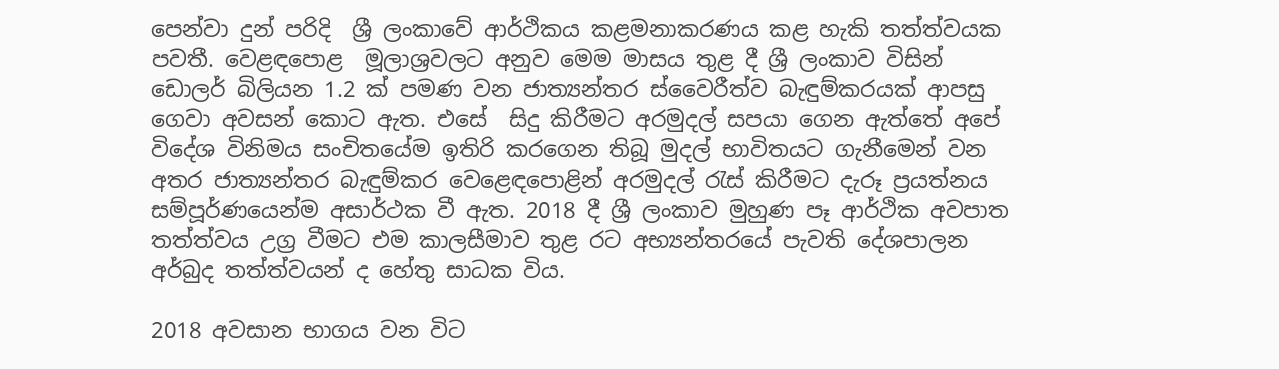පෙන්වා දුන් පරිදි  ශ්‍රී ලංකාවේ ආර්ථිකය කළමනාකරණය කළ හැකි තත්ත්වයක පවතී. වෙළඳපොළ  මූලාශ්‍රවලට අනුව මෙම මාසය තුළ දී ශ්‍රී ලංකාව විසින් ඩොලර් බිලියන 1.2 ක් පමණ වන ජාත්‍යන්තර ස්වෛරීත්ව බැඳුම්කරයක් ආපසු  ගෙවා අවසන් කොට ඇත. එසේ  සිදු කිරීමට අරමුදල් සපයා ගෙන ඇත්තේ අපේ විදේශ විනිමය සංචිතයේම ඉතිරි කරගෙන තිබූ මුදල් භාවිතයට ගැනීමෙන් වන අතර ජාත්‍යන්තර බැඳුම්කර වෙළෙඳපොළින් අරමුදල් රැස් කිරීමට දැරූ ප්‍රයත්නය සම්පූර්ණයෙන්ම අසාර්ථක වී ඇත. 2018 දී ශ්‍රී ලංකාව මුහුණ පෑ ආර්ථික අවපාත තත්ත්වය උග්‍ර වීමට එම කාලසීමාව තුළ රට අභ්‍යන්තරයේ පැවති දේශපාලන අර්බුද තත්ත්වයන් ද හේතු සාධක විය.

2018 අවසාන භාගය වන විට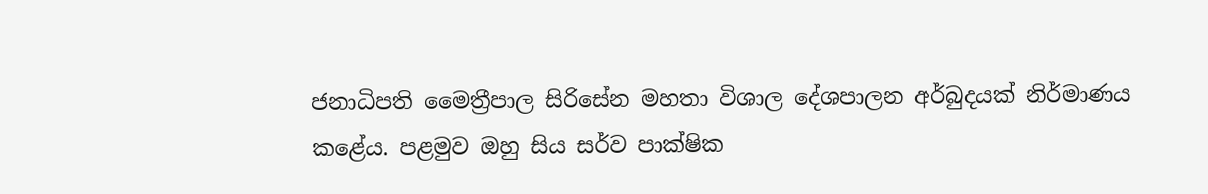ජනාධිපති මෛත්‍රීපාල සිරිසේන මහතා විශාල දේශපාලන අර්බුදයක් නිර්මාණය කළේය. පළමුව ඔහු සිය සර්ව පාක්ෂික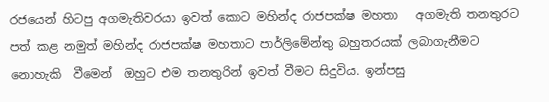රජයෙන් හිටපු අගමැතිවරයා ඉවත් කොට මහින්ද රාජපක්ෂ මහතා   අගමැති තනතුරට පත් කළ නමුත් මහින්ද රාජපක්ෂ මහතාට පාර්ලිමේන්තු බහුතරයක් ලබාගැනීමට නොහැකි  වීමෙන්  ඔහුට එම තනතුරින් ඉවත් වීමට සිදුවිය. ඉන්පසු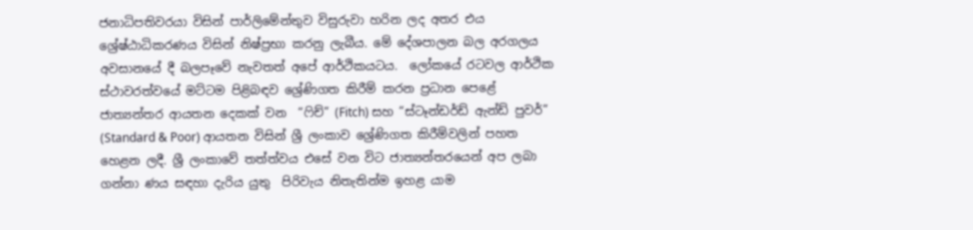ජනාධිපතිවරයා විසින් පාර්ලිමේන්තුව විසුරුවා හරින ලද අතර එය ශ්‍රේෂ්ඨාධිකරණය විසින් නිෂ්ප්‍රභා කරනු ලැබීය. මේ දේශපාලන බල අරගලය අවසානයේ දී බලපෑවේ නැවතත් අපේ ආර්ථිකයටය.  ලෝකයේ රටවල ආර්ථික ස්ථාවරත්වයේ මට්ටම පිළිබඳව ශ්‍රේණිගත කිරීම් කරන ප්‍රධාන පෙළේ ජාත්‍යන්තර ආයතන දෙකක් වන  “ෆිච්” (Fitch) සහ “ස්ටෑන්ඩර්ඩ් ඇන්ඩ් පුවර්” (Standard & Poor) ආයතන විසින් ශ්‍රී ලංකාව ශ්‍රේණිගත කිරීම්වලින් පහත හෙළන ලදී. ශ්‍රී ලංකාවේ තත්ත්වය එසේ වන විට ජාත්‍යන්තරයෙන් අප ලබා ගන්නා ණය සඳහා දැරිය යුතු  පිරිවැය නිතැතින්ම ඉහළ යාම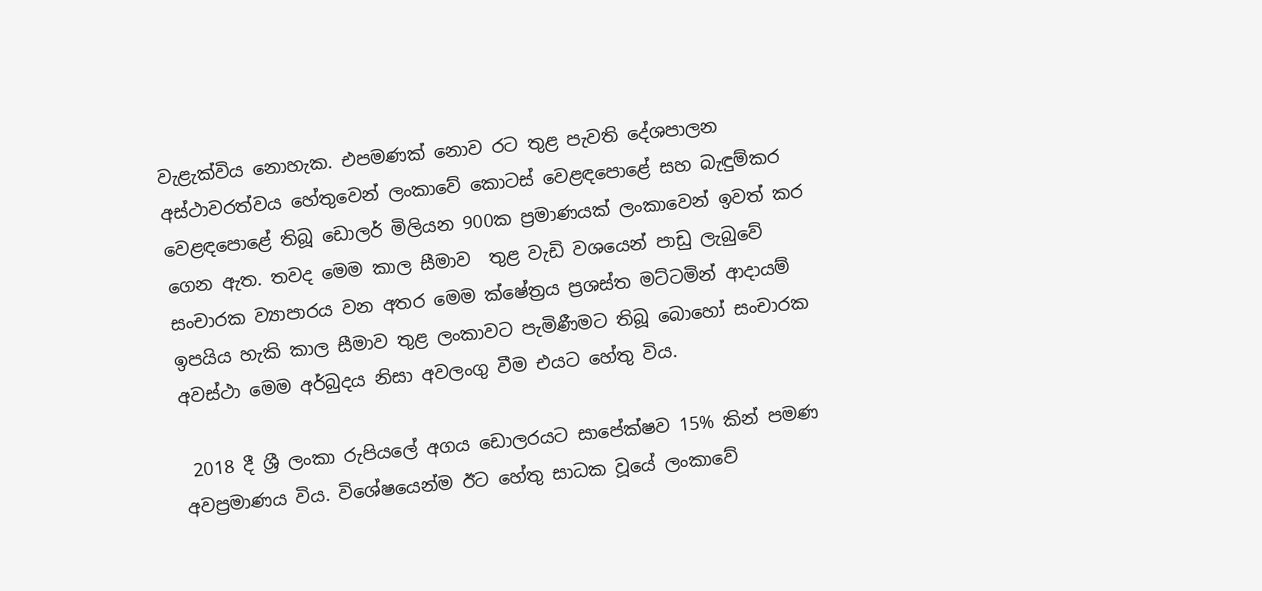වැළැක්විය නොහැක. එපමණක් නොව රට තුළ පැවති දේශපාලන අස්ථාවරත්වය හේතුවෙන් ලංකාවේ කොටස් වෙළඳපොළේ සහ බැඳුම්කර වෙළඳපොළේ තිබූ ඩොලර් මිලියන 900ක ප්‍රමාණයක් ලංකාවෙන් ඉවත් කර ගෙන ඇත. තවද මෙම කාල සීමාව  තුළ වැඩි වශයෙන් පාඩු ලැබුවේ සංචාරක ව්‍යාපාරය වන අතර මෙම ක්ෂේත්‍රය ප්‍රශස්ත මට්ටමින් ආදායම් ඉපයිය හැකි කාල සීමාව තුළ ලංකාවට පැමිණීමට තිබූ බොහෝ සංචාරක අවස්ථා මෙම අර්බුදය නිසා අවලංගු වීම එයට හේතු විය.

 2018 දී ශ්‍රී ලංකා රුපියලේ අගය ඩොලරයට සාපේක්ෂව 15% කින් පමණ අවප්‍රමාණය විය. විශේෂයෙන්ම ඊට හේතු සාධක වූයේ ලංකාවේ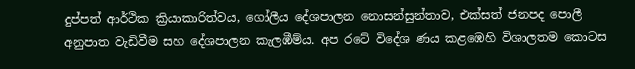දුප්පත් ආර්ථික ක්‍රියාකාරිත්වය, ගෝලීය දේශපාලන නොසන්සුන්තාව, එක්සත් ජනපද පොලී අනුපාත වැඩිවීම සහ දේශපාලන කැලඹීම්ය. අප රටේ විදේශ ණය කළඹෙහි විශාලතම කොටස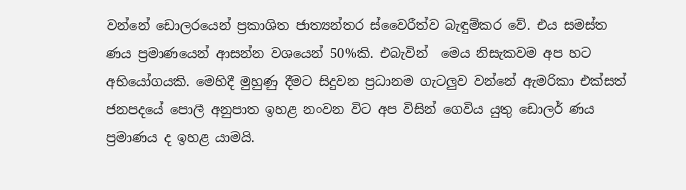වන්නේ ඩොලරයෙන් ප්‍රකාශිත ජාත්‍යන්තර ස්වෛරීත්ව බැඳුම්කර වේ. එය සමස්ත ණය ප්‍රමාණයෙන් ආසන්න වශයෙන් 50%කි. එබැවින්  මෙය නිසැකවම අප හට අභියෝගයකි. මෙහිදී මුහුණු දීමට සිදුවන ප්‍රධානම ගැටලුව වන්නේ ඇමරිකා එක්සත් ජනපදයේ පොලී අනුපාත ඉහළ නංවන විට අප විසින් ගෙවිය යුතු ඩොලර් ණය ප්‍රමාණය ද ඉහළ යාමයි.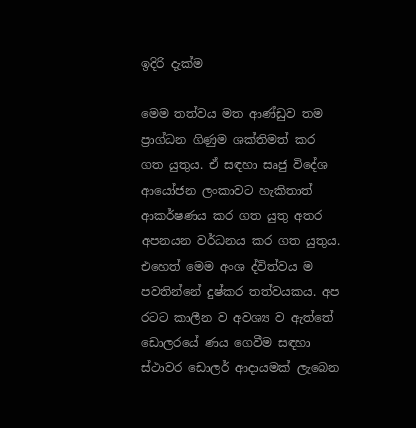ඉදිරි දැක්ම

මෙම තත්වය මත ආණ්ඩුව තම  ප්‍රාග්ධන ගිණුම ශක්තිමත් කර ගත යුතුය. ඒ සඳහා සෘජු විදේශ ආයෝජන ලංකාවට හැකිතාත්  ආකර්ෂණය කර ගත යුතු අතර අපනයන වර්ධනය කර ගත යුතුය. එහෙත් මෙම අංශ ද්විත්වය ම පවතින්නේ දුෂ්කර තත්වයකය. අප රටට කාලීන ව අවශ්‍ය ව ඇත්තේ ඩොලරයේ ණය ගෙවීම සඳහා ස්ථාවර ඩොලර් ආදායමක් ලැබෙන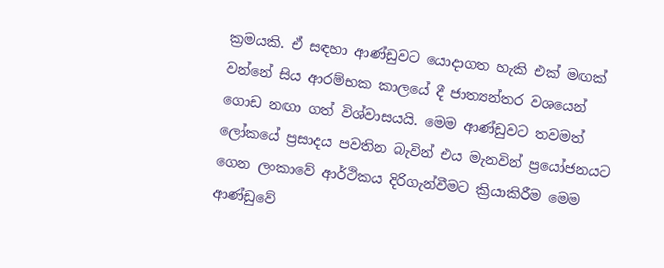ක්‍රමයකි. ඒ සඳහා ආණ්ඩුවට යොදාගත හැකි එක් මඟක් වන්නේ සිය ආරම්භක කාලයේ දී ජාත්‍යන්තර වශයෙන් ගොඩ නඟා ගත් විශ්වාසයයි. මෙම ආණ්ඩුවට තවමත් ලෝකයේ ප්‍රසාදය පවතින බැවින් එය මැනවින් ප්‍රයෝජනයට ගෙන ලංකාවේ ආර්ථිකය දිරිගැන්වීමට ක්‍රියාකිරීම මෙම ආණ්ඩුවේ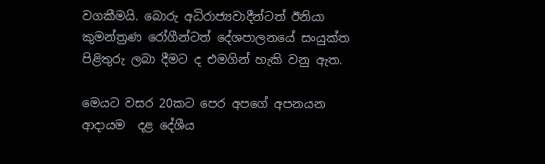වගකීමයි. බොරු අධිරාජ්‍යවාදීන්ටත් ඊනියා කුමන්ත්‍රණ රෝගීන්ටත් දේශපාලනයේ සංයුක්ත පිළිතුරු ලබා දීමට ද එමගින් හැකි වනු ඇත.

මෙයට වසර 20කට පෙර අපගේ අපනයන ආදායම  දළ දේශීය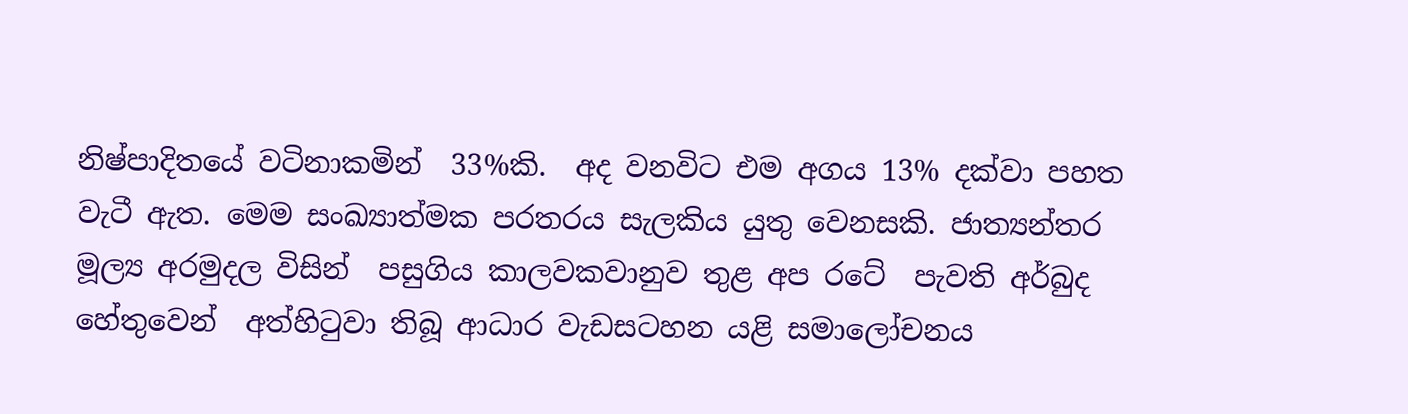නිෂ්පාදිතයේ වටිනාකමින්  33%කි.  අද වනවිට එම අගය 13% දක්වා පහත වැටී ඇත. මෙම සංඛ්‍යාත්මක පරතරය සැලකිය යුතු වෙනසකි. ජාත්‍යන්තර මූල්‍ය අරමුදල විසින්  පසුගිය කාලවකවානුව තුළ අප රටේ  පැවති අර්බුද හේතුවෙන්  අත්හිටුවා තිබූ ආධාර වැඩසටහන යළි සමාලෝචනය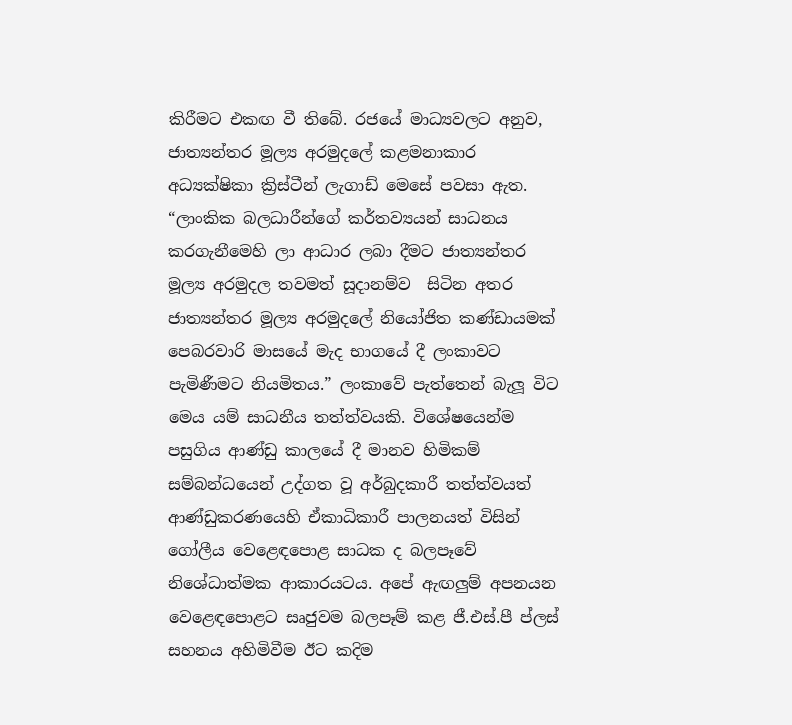කිරීමට එකඟ වී තිබේ. රජයේ මාධ්‍යවලට අනුව, ජාත්‍යන්තර මූල්‍ය අරමුදලේ කළමනාකාර අධ්‍යක්ෂිකා ක්‍රිස්ටීන් ලැගාඩ් මෙසේ පවසා ඇත. “ලාංකික බලධාරීන්ගේ කර්තව්‍යයන් සාධනය කරගැනීමෙහි ලා ආධාර ලබා දීමට ජාත්‍යන්තර මූල්‍ය අරමුදල තවමත් සූදානම්ව  සිටින අතර ජාත්‍යන්තර මූල්‍ය අරමුදලේ නියෝජිත කණ්ඩායමක්  පෙබරවාරි මාසයේ මැද භාගයේ දී ලංකාවට පැමිණීමට නියමිතය.” ලංකාවේ පැත්තෙන් බැලූ විට මෙය යම් සාධනීය තත්ත්වයකි. විශේෂයෙන්ම පසුගිය ආණ්ඩු කාලයේ දී මානව හිමිකම් සම්බන්ධයෙන් උද්ගත වූ අර්බුදකාරී තත්ත්වයත් ආණ්ඩුකරණයෙහි ඒකාධිකාරී පාලනයත් විසින් ගෝලීය වෙළෙඳපොළ සාධක ද බලපෑවේ නිශේධාත්මක ආකාරයටය. අපේ ඇඟලුම් අපනයන වෙළෙඳපොළට සෘජුවම බලපෑම් කළ ජී.එස්.පී ප්ලස් සහනය අහිමිවීම ඊට කදිම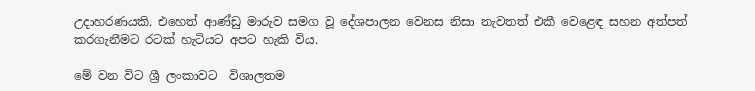උදාහරණයකි. එහෙත් ආණ්ඩු මාරුව සමග වූ දේශපාලන වෙනස නිසා නැවතත් එකී වෙළෙඳ සහන අත්පත් කරගැනීමට රටක් හැටියට අපට හැකි විය.

මේ වන විට ශ්‍රී ලංකාවට  විශාලතම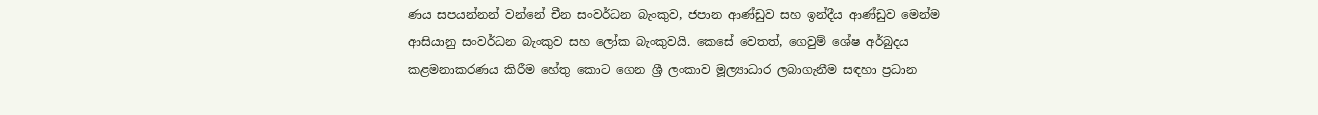ණය සපයන්නන් වන්නේ චීන සංවර්ධන බැංකුව, ජපාන ආණ්ඩුව සහ ඉන්දීය ආණ්ඩුව මෙන්ම ආසියානු සංවර්ධන බැංකුව සහ ලෝක බැංකුවයි. කෙසේ වෙතත්, ගෙවුම් ශේෂ අර්බුදය කළමනාකරණය කිරීම හේතු කොට ගෙන ශ්‍රී ලංකාව මූල්‍යාධාර ලබාගැනීම සඳහා ප්‍රධාන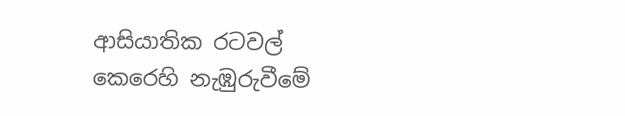ආසියාතික රටවල් කෙරෙහි නැඹුරුවීමේ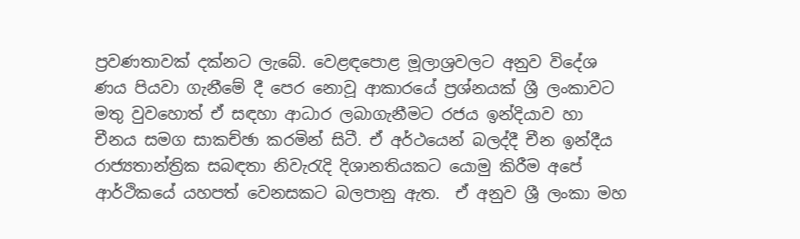ප්‍රවණතාවක් දක්නට ලැබේ. වෙළඳපොළ මූලාශ්‍රවලට අනුව විදේශ ණය පියවා ගැනීමේ දී පෙර නොවූ ආකාරයේ ප්‍රශ්නයක් ශ්‍රී ලංකාවට මතු වුවහොත් ඒ සඳහා ආධාර ලබාගැනීමට රජය ඉන්දියාව හා චීනය සමග සාකච්ඡා කරමින් සිටී. ඒ අර්ථයෙන් බලද්දී චීන ඉන්දීය රාජ්‍යතාන්ත්‍රික සබඳතා නිවැරැදි දිශානතියකට යොමු කිරීම අපේ ආර්ථිකයේ යහපත් වෙනසකට බලපානු ඇත.  ඒ අනුව ශ්‍රී ලංකා මහ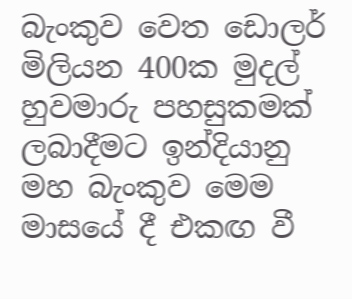බැංකුව වෙත ඩොලර් මිලියන 400ක මුදල් හුවමාරු පහසුකමක් ලබාදීමට ඉන්දියානු මහ බැංකුව මෙම මාසයේ දී එකඟ වී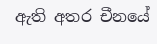ඇති අතර චීනයේ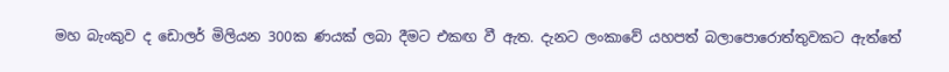මහ බැංකුව ද ඩොලර් මිලියන 300ක ණයක් ලබා දීමට එකඟ වී ඇත. දැනට ලංකාවේ යහපත් බලාපොරොත්තුවකට ඇත්තේ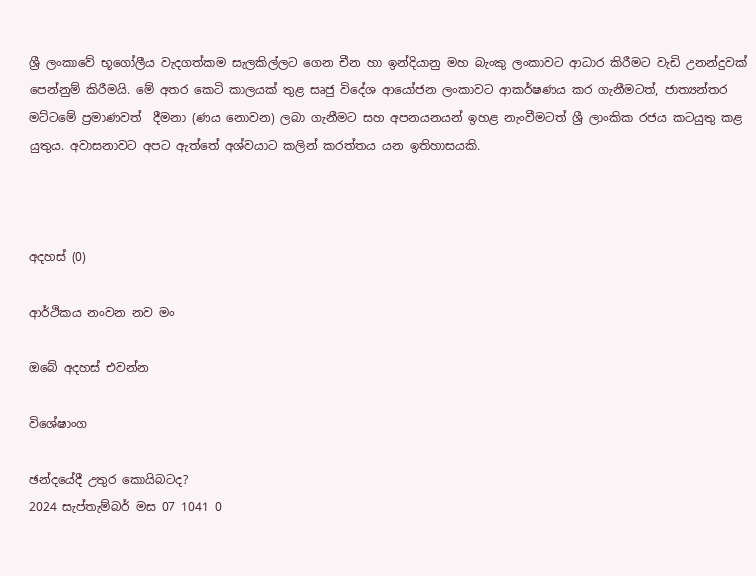ශ්‍රී ලංකාවේ භූගෝලීය වැදගත්කම සැලකිල්ලට ගෙන චීන හා ඉන්දියානු මහ බැංකු ලංකාවට ආධාර කිරීමට වැඩි උනන්දුවක් පෙන්නුම් කිරීමයි. මේ අතර කෙටි කාලයක් තුළ සෘජු විදේශ ආයෝජන ලංකාවට ආකර්ෂණය කර ගැනීමටත්, ජාත්‍යන්තර මට්ටමේ ප්‍රමාණවත්  දීමනා (ණය නොවන) ලබා ගැනීමට සහ අපනයනයන් ඉහළ නැංවීමටත් ශ්‍රී ලාංකික රජය කටයුතු කළ යුතුය. අවාසනාවට අපට ඇත්තේ අශ්වයාට කලින් කරත්තය යන ඉතිහාසයකි.



අදහස් (0)

ආර්ථිකය නංවන නව මං

ඔබේ අදහස් එවන්න

විශේෂාංග

ඡන්දයේදී උතුර කොයිබටද?
2024 සැප්තැම්බර් මස 07 1041 0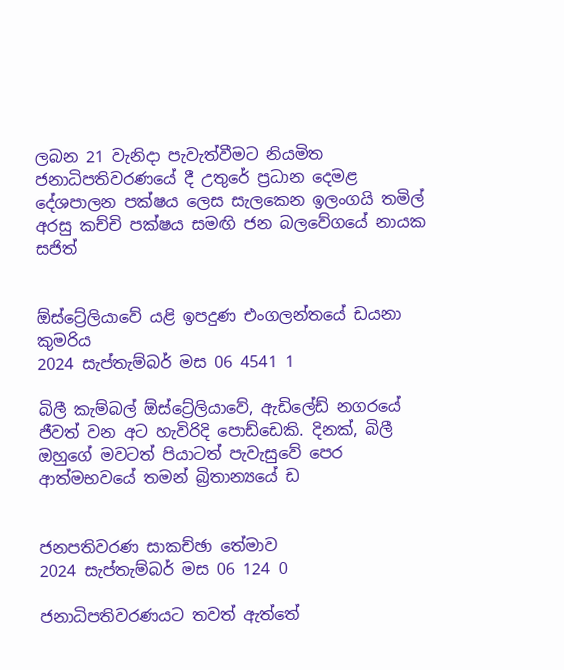ලබන 21 වැනිදා පැවැත්වීමට නියමිත ජනාධිපතිවරණයේ දී උතුරේ ප්‍රධාන දෙමළ දේශපාලන පක්ෂය ලෙස සැලකෙන ඉලංගයි තමිල් අරසු කච්චි පක්ෂය සමඟි ජන බලවේගයේ නායක සජිත්


ඕස්ට්‍රේලියාවේ යළි ඉපදුණ එංගලන්තයේ ඩයනා කුමරිය
2024 සැප්තැම්බර් මස 06 4541 1

බිලී කැම්බල් ඕස්ට්‍රේලියාවේ, ඇඩිලේඩ් නගරයේ ජීවත් වන අට හැවිරිදි පොඩ්ඩෙකි. දිනක්, බිලී ඔහුගේ මවටත් පියාටත් පැවැසුවේ පෙර ආත්මභවයේ තමන් බ්‍රිතාන්‍යයේ ඩ


ජනපතිවරණ සාකච්ඡා තේමාව
2024 සැප්තැම්බර් මස 06 124 0

ජනාධිපතිවරණයට තවත් ඇත්තේ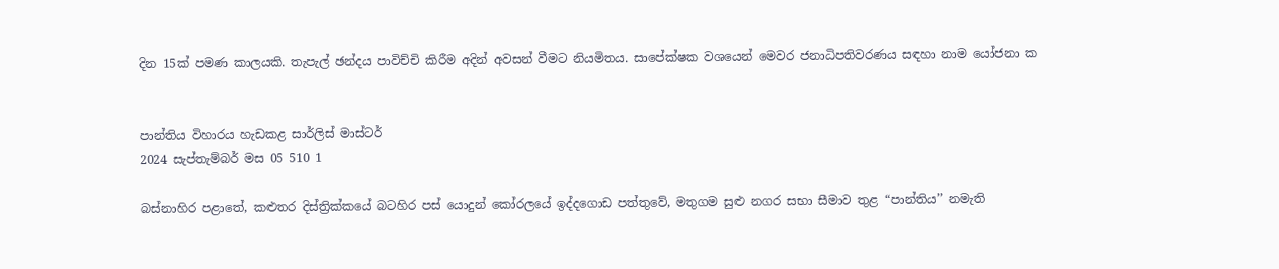දින 15ක් පමණ කාලයකි. තැපැල් ඡන්දය පාවිච්චි කිරීම අදින් අවසන් වීමට නියමිතය. සාපේක්ෂක වශයෙන් මෙවර ජනාධිපතිවරණය සඳහා නාම යෝජනා ක


පාන්තිය විහාරය හැඩකළ සාර්ලිස් මාස්ටර්
2024 සැප්තැම්බර් මස 05 510 1

බස්නාහිර පළාතේ, කළුතර දිස්ත්‍රික්කයේ බටහිර පස් යොදුන් කෝරලයේ ඉද්දගොඩ පත්තුවේ, මතුගම සුළු නගර සභා සීමාව තුළ “පාන්තිය’’ නමැති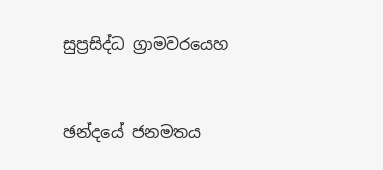සුප්‍රසිද්ධ ග්‍රාමවරයෙහ


ඡන්දයේ ජනමතය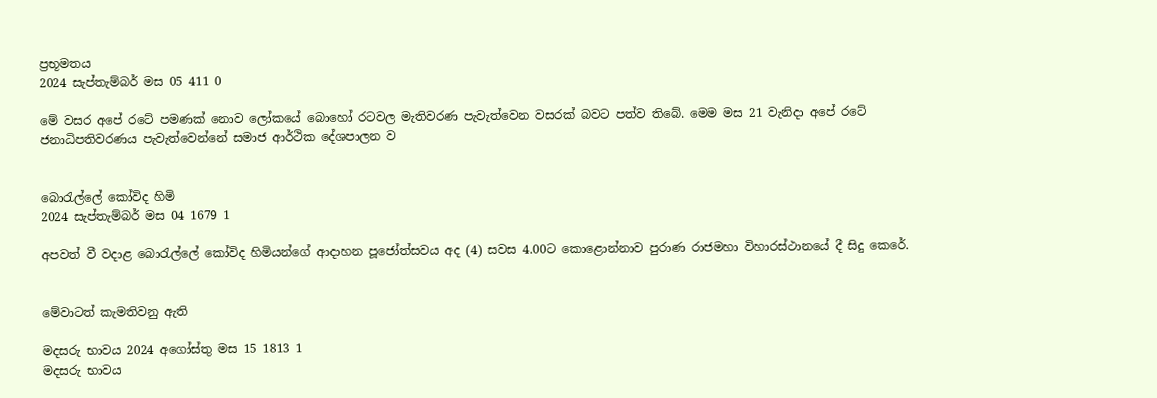ප්‍රභූමතය
2024 සැප්තැම්බර් මස 05 411 0

මේ වසර අපේ රටේ පමණක් නොව ලෝකයේ බොහෝ රටවල මැතිවරණ පැවැත්වෙන වසරක් බවට පත්ව තිබේ. මෙම මස 21 වැනිදා අපේ රටේ ජනාධිපතිවරණය පැවැත්වෙන්නේ සමාජ ආර්ථික දේශපාලන ව


බොරැල්ලේ කෝවිද හිමි
2024 සැප්තැම්බර් මස 04 1679 1

අපවත් වී වදාළ බොරැල්ලේ කෝවිද හිමියන්ගේ ආදාහන පූජෝත්සවය අද (4) සවස 4.00ට කොළොන්නාව පුරාණ රාජමහා විහාරස්ථානයේ දී සිදු කෙරේ.


මේවාටත් කැමතිවනු ඇති

මදසරු භාවය 2024 අගෝස්තු මස 15 1813 1
මදසරු භාවය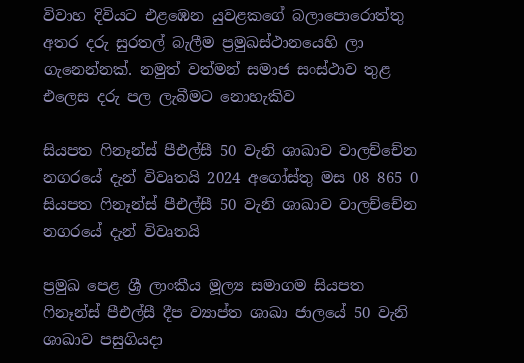විවාහ දිවියට එළඹෙන යුවළකගේ බලාපොරොත්තු අතර දරු සුරතල් බැලීම ප්‍රමුඛස්ථානයෙහි ලා ගැනෙන්නක්. නමුත් වත්මන් සමාජ සංස්ථාව තුළ එලෙස දරු පල ලැබීමට නොහැකිව

සියපත ෆිනෑන්ස් පීඑල්සී 50 වැනි ශාඛාව වාලච්චේන නගරයේ දැන් විවෘතයි 2024 අගෝස්තු මස 08 865 0
සියපත ෆිනෑන්ස් පීඑල්සී 50 වැනි ශාඛාව වාලච්චේන නගරයේ දැන් විවෘතයි

ප්‍රමුඛ පෙළ ශ්‍රී ලාංකීය මූල්‍ය සමාගම සියපත ෆිනෑන්ස් පීඑල්සී දීප ව්‍යාප්ත ශාඛා ජාලයේ 50 වැනි ශාඛාව පසුගියදා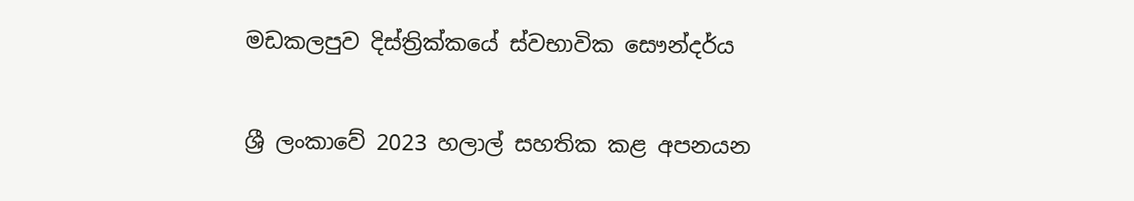මඩකලපුව දිස්ත්‍රික්කයේ ස්වභාවික සෞන්දර්ය

ශ්‍රී ලංකාවේ 2023 හලාල් සහතික කළ අපනයන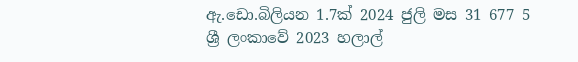ඇ.ඩො.බිලියන 1.7ක් 2024 ජුලි මස 31 677 5
ශ්‍රී ලංකාවේ 2023 හලාල්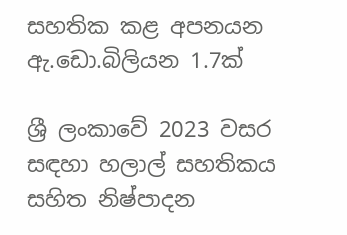සහතික කළ අපනයන ඇ.ඩො.බිලියන 1.7ක්

ශ්‍රී ලංකාවේ 2023 වසර සඳහා හලාල් සහතිකය සහිත නිෂ්පාදන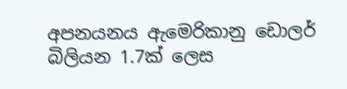අපනයනය ඇමෙරිකානු ඩොලර් බිලියන 1.7ක් ලෙස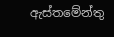ඇස්තමේන්තු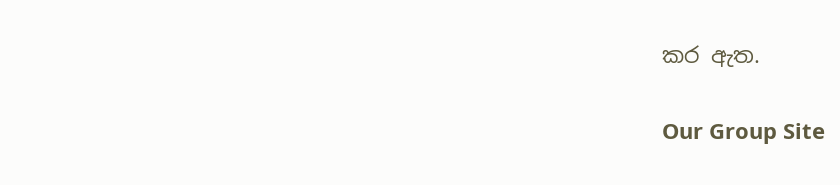කර ඇත.

Our Group Site